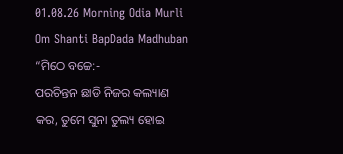01.08.26 Morning Odia Murli Om Shanti BapDada Madhuban
“ମିଠେ ବଚ୍ଚେ:-
ପରଚିନ୍ତନ ଛାଡି ନିଜର କଲ୍ୟାଣ କର, ତୁମେ ସୁନା ତୁଲ୍ୟ ହୋଇ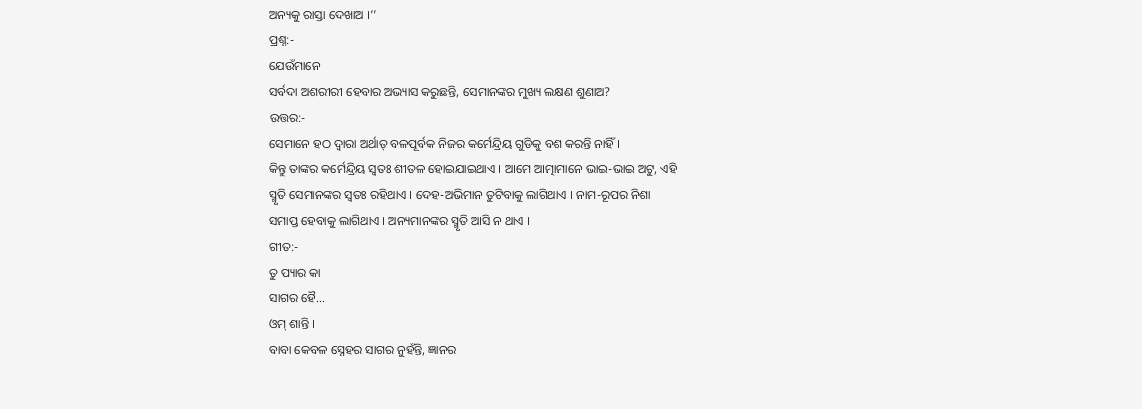ଅନ୍ୟକୁ ରାସ୍ତା ଦେଖାଅ ।’’
ପ୍ରଶ୍ନ:-
ଯେଉଁମାନେ
ସର୍ବଦା ଅଶରୀରୀ ହେବାର ଅଭ୍ୟାସ କରୁଛନ୍ତି, ସେମାନଙ୍କର ମୁଖ୍ୟ ଲକ୍ଷଣ ଶୁଣାଅ?
ଉତ୍ତର:-
ସେମାନେ ହଠ ଦ୍ୱାରା ଅର୍ଥାତ୍ ବଳପୂର୍ବକ ନିଜର କର୍ମେନ୍ଦ୍ରିୟ ଗୁଡିକୁ ବଶ କରନ୍ତି ନାହିଁ ।
କିନ୍ତୁ ତାଙ୍କର କର୍ମେନ୍ଦ୍ରିୟ ସ୍ୱତଃ ଶୀତଳ ହୋଇଯାଇଥାଏ । ଆମେ ଆତ୍ମାମାନେ ଭାଇ-ଭାଇ ଅଟୁ, ଏହି
ସ୍ମୃତି ସେମାନଙ୍କର ସ୍ୱତଃ ରହିଥାଏ । ଦେହ-ଅଭିମାନ ତୁଟିବାକୁ ଲାଗିଥାଏ । ନାମ-ରୂପର ନିଶା
ସମାପ୍ତ ହେବାକୁ ଲାଗିଥାଏ । ଅନ୍ୟମାନଙ୍କର ସ୍ମୃତି ଆସି ନ ଥାଏ ।
ଗୀତ:-
ତୁ ପ୍ୟାର କା
ସାଗର ହୈ...
ଓମ୍ ଶାନ୍ତି ।
ବାବା କେବଳ ସ୍ନେହର ସାଗର ନୁହଁନ୍ତି, ଜ୍ଞାନର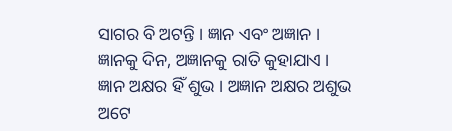ସାଗର ବି ଅଟନ୍ତି । ଜ୍ଞାନ ଏବଂ ଅଜ୍ଞାନ ।
ଜ୍ଞାନକୁ ଦିନ, ଅଜ୍ଞାନକୁ ରାତି କୁହାଯାଏ । ଜ୍ଞାନ ଅକ୍ଷର ହିଁ ଶୁଭ । ଅଜ୍ଞାନ ଅକ୍ଷର ଅଶୁଭ ଅଟେ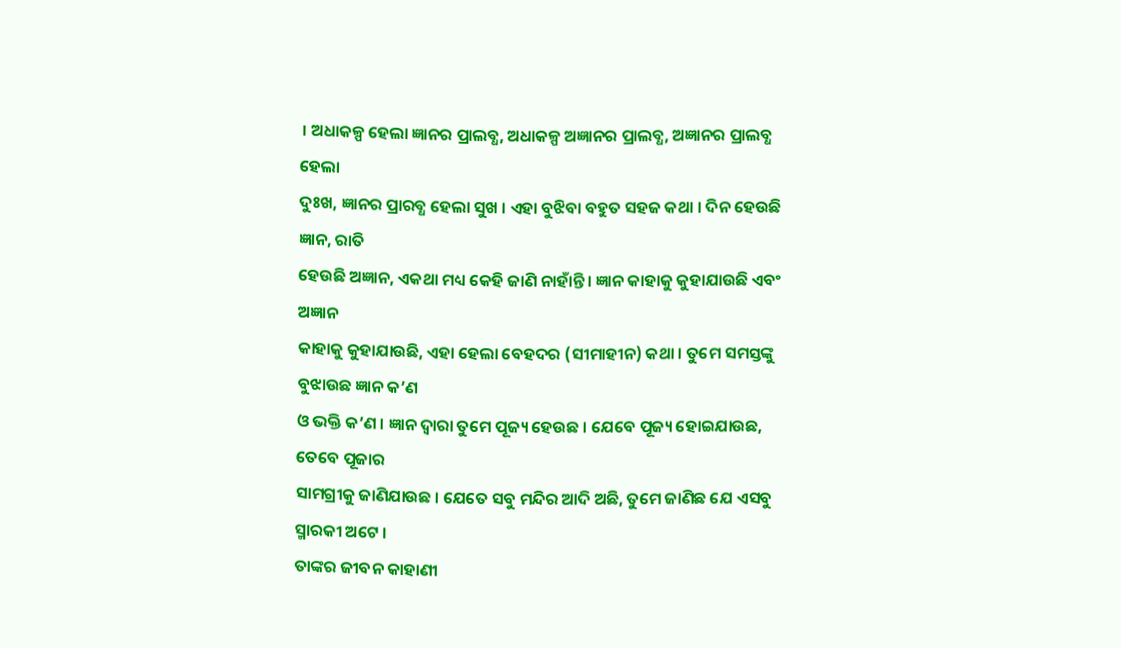। ଅଧାକଳ୍ପ ହେଲା ଜ୍ଞାନର ପ୍ରାଲବ୍ଧ, ଅଧାକଳ୍ପ ଅଜ୍ଞାନର ପ୍ରାଲବ୍ଧ, ଅଜ୍ଞାନର ପ୍ରାଲବ୍ଧ ହେଲା
ଦୁଃଖ, ଜ୍ଞାନର ପ୍ରାରବ୍ଧ ହେଲା ସୁଖ । ଏହା ବୁଝିବା ବହୁତ ସହଜ କଥା । ଦିନ ହେଉଛି ଜ୍ଞାନ, ରାତି
ହେଉଛି ଅଜ୍ଞାନ, ଏକଥା ମଧ୍ୟ କେହି ଜାଣି ନାହାଁନ୍ତି । ଜ୍ଞାନ କାହାକୁ କୁହାଯାଉଛି ଏବଂ ଅଜ୍ଞାନ
କାହାକୁ କୁହାଯାଉଛି, ଏହା ହେଲା ବେହଦର (ସୀମାହୀନ) କଥା । ତୁମେ ସମସ୍ତଙ୍କୁ ବୁଝାଉଛ ଜ୍ଞାନ କ’ଣ
ଓ ଭକ୍ତି କ’ଣ । ଜ୍ଞାନ ଦ୍ୱାରା ତୁମେ ପୂଜ୍ୟ ହେଉଛ । ଯେବେ ପୂଜ୍ୟ ହୋଇଯାଉଛ, ତେବେ ପୂଜାର
ସାମଗ୍ରୀକୁ ଜାଣିଯାଉଛ । ଯେତେ ସବୁ ମନ୍ଦିର ଆଦି ଅଛି, ତୁମେ ଜାଣିଛ ଯେ ଏସବୁ ସ୍ମାରକୀ ଅଟେ ।
ତାଙ୍କର ଜୀବନ କାହାଣୀ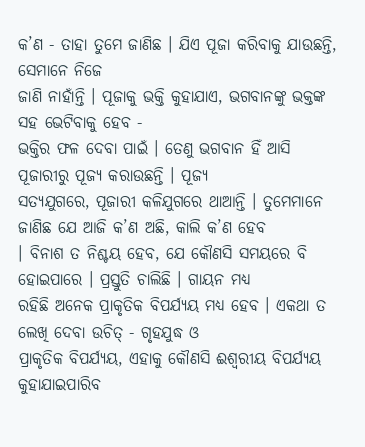କ’ଣ - ତାହା ତୁମେ ଜାଣିଛ । ଯିଏ ପୂଜା କରିବାକୁ ଯାଉଛନ୍ତି, ସେମାନେ ନିଜେ
ଜାଣି ନାହାଁନ୍ତି । ପୂଜାକୁ ଭକ୍ତି କୁହାଯାଏ, ଭଗବାନଙ୍କୁ ଭକ୍ତଙ୍କ ସହ ଭେଟିବାକୁ ହେବ -
ଭକ୍ତିର ଫଳ ଦେବା ପାଇଁ । ତେଣୁ ଭଗବାନ ହିଁ ଆସି ପୂଜାରୀରୁ ପୂଜ୍ୟ କରାଉଛନ୍ତି । ପୂଜ୍ୟ
ସତ୍ୟଯୁଗରେ, ପୂଜାରୀ କଳିଯୁଗରେ ଥାଆନ୍ତି । ତୁମେମାନେ ଜାଣିଛ ଯେ ଆଜି କ’ଣ ଅଛି, କାଲି କ’ଣ ହେବ
। ବିନାଶ ତ ନିଶ୍ଚୟ ହେବ, ଯେ କୌଣସି ସମୟରେ ବି ହୋଇପାରେ । ପ୍ରସ୍ତୁତି ଚାଲିଛି । ଗାୟନ ମଧ୍ୟ
ରହିଛି ଅନେକ ପ୍ରାକୃତିକ ବିପର୍ଯ୍ୟୟ ମଧ୍ୟ ହେବ । ଏକଥା ତ ଲେଖି ଦେବା ଉଚିତ୍ - ଗୃହଯୁଦ୍ଧ ଓ
ପ୍ରାକୃତିକ ବିପର୍ଯ୍ୟୟ, ଏହାକୁ କୌଣସି ଈଶ୍ୱରୀୟ ବିପର୍ଯ୍ୟୟ କୁହାଯାଇପାରିବ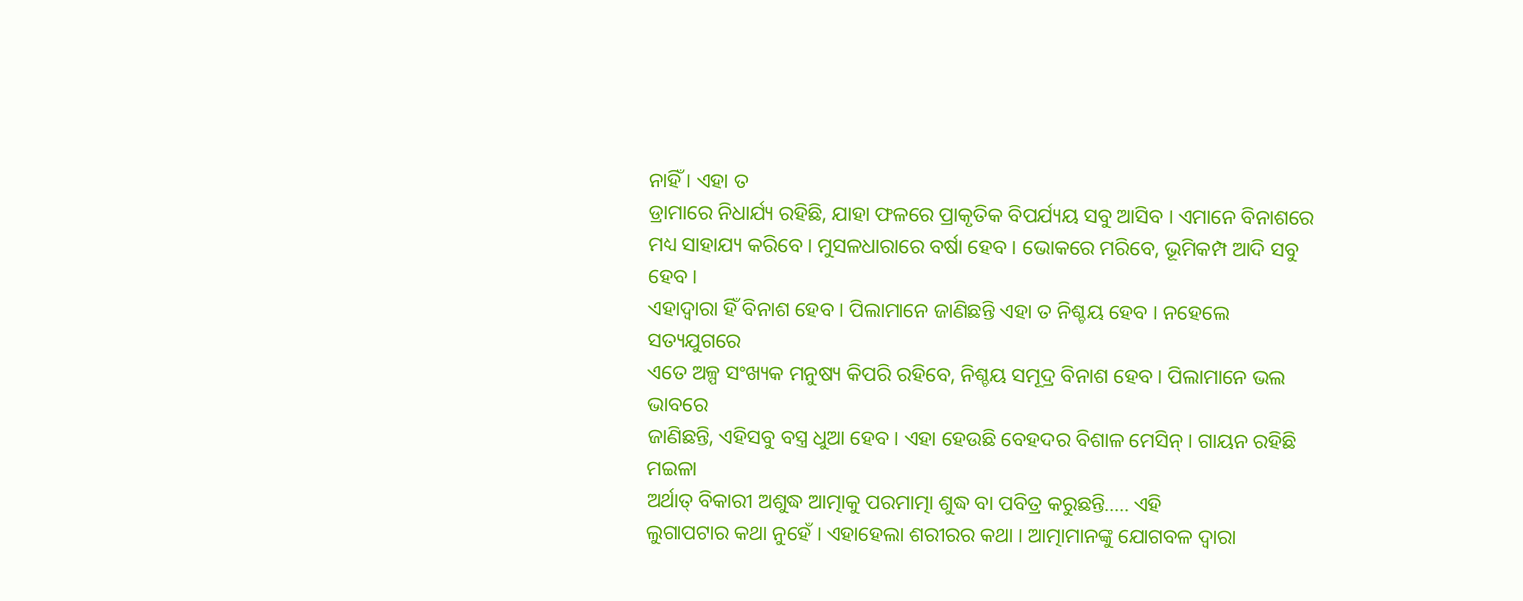ନାହିଁ । ଏହା ତ
ଡ୍ରାମାରେ ନିଧାର୍ଯ୍ୟ ରହିଛି, ଯାହା ଫଳରେ ପ୍ରାକୃତିକ ବିପର୍ଯ୍ୟୟ ସବୁ ଆସିବ । ଏମାନେ ବିନାଶରେ
ମଧ୍ୟ ସାହାଯ୍ୟ କରିବେ । ମୁସଳଧାରାରେ ବର୍ଷା ହେବ । ଭୋକରେ ମରିବେ, ଭୂମିକମ୍ପ ଆଦି ସବୁ ହେବ ।
ଏହାଦ୍ୱାରା ହିଁ ବିନାଶ ହେବ । ପିଲାମାନେ ଜାଣିଛନ୍ତି ଏହା ତ ନିଶ୍ଚୟ ହେବ । ନହେଲେ ସତ୍ୟଯୁଗରେ
ଏତେ ଅଳ୍ପ ସଂଖ୍ୟକ ମନୁଷ୍ୟ କିପରି ରହିବେ, ନିଶ୍ଚୟ ସମୂଦ୍ର ବିନାଶ ହେବ । ପିଲାମାନେ ଭଲ ଭାବରେ
ଜାଣିଛନ୍ତି, ଏହିସବୁ ବସ୍ତ୍ର ଧୁଆ ହେବ । ଏହା ହେଉଛି ବେହଦର ବିଶାଳ ମେସିନ୍ । ଗାୟନ ରହିଛି ମଇଳା
ଅର୍ଥାତ୍ ବିକାରୀ ଅଶୁଦ୍ଧ ଆତ୍ମାକୁ ପରମାତ୍ମା ଶୁଦ୍ଧ ବା ପବିତ୍ର କରୁଛନ୍ତି..... ଏହି
ଲୁଗାପଟାର କଥା ନୁହେଁ । ଏହାହେଲା ଶରୀରର କଥା । ଆତ୍ମାମାନଙ୍କୁ ଯୋଗବଳ ଦ୍ୱାରା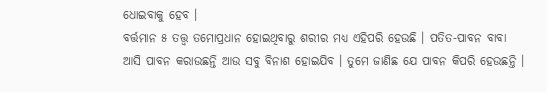ଧୋଇବାକୁ ହେବ ।
ବର୍ତ୍ତମାନ ୫ ତତ୍ତ୍ୱ ତମୋପ୍ରଧାନ ହୋଇଥିବାରୁ ଶରୀର ମଧ୍ୟ ଏହିପରି ହେଉଛି । ପତିତ-ପାବନ ବାବା
ଆସି ପାବନ କରାଉଛନ୍ତି ଆଉ ସବୁ ବିନାଶ ହୋଇଯିବ । ତୁମେ ଜାଣିଛ ଯେ ପାବନ କିପରି ହେଉଛନ୍ତି ।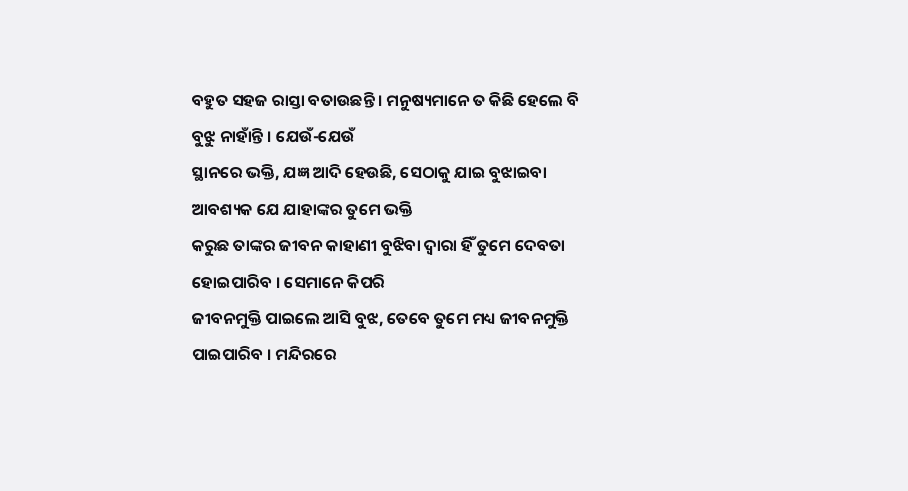ବହୁତ ସହଜ ରାସ୍ତା ବତାଉଛନ୍ତି । ମନୁଷ୍ୟମାନେ ତ କିଛି ହେଲେ ବି ବୁଝୁ ନାହାଁନ୍ତି । ଯେଉଁ-ଯେଉଁ
ସ୍ଥାନରେ ଭକ୍ତି, ଯଜ୍ଞ ଆଦି ହେଉଛି, ସେଠାକୁ ଯାଇ ବୁଝାଇବା ଆବଶ୍ୟକ ଯେ ଯାହାଙ୍କର ତୁମେ ଭକ୍ତି
କରୁଛ ତାଙ୍କର ଜୀବନ କାହାଣୀ ବୁଝିବା ଦ୍ୱାରା ହିଁ ତୁମେ ଦେବତା ହୋଇପାରିବ । ସେମାନେ କିପରି
ଜୀବନମୁକ୍ତି ପାଇଲେ ଆସି ବୁଝ, ତେବେ ତୁମେ ମଧ୍ୟ ଜୀବନମୁକ୍ତି ପାଇପାରିବ । ମନ୍ଦିରରେ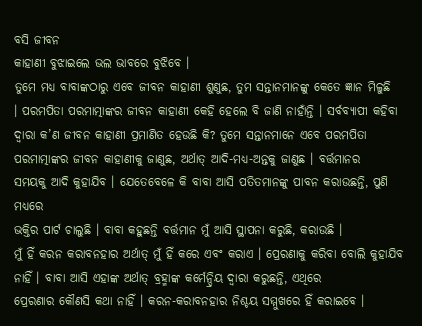ବସି ଜୀବନ
କାହାଣୀ ବୁଝାଇଲେ ଭଲ ଭାବରେ ବୁଝିବେ ।
ତୁମେ ମଧ୍ୟ ବାବାଙ୍କଠାରୁ ଏବେ ଜୀବନ କାହାଣୀ ଶୁଣୁଛ, ତୁମ ସନ୍ତାନମାନଙ୍କୁ କେତେ ଜ୍ଞାନ ମିଳୁଛି
। ପରମପିତା ପରମାତ୍ମାଙ୍କର ଜୀବନ କାହାଣୀ କେହି ହେଲେ ବି ଜାଣି ନାହାଁନ୍ତି । ସର୍ବବ୍ୟାପୀ କହିବା
ଦ୍ୱାରା କ’ଣ ଜୀବନ କାହାଣୀ ପ୍ରମାଣିତ ହେଉଛି କି? ତୁମେ ସନ୍ତାନମାନେ ଏବେ ପରମପିତା
ପରମାତ୍ମାଙ୍କର ଜୀବନ କାହାଣୀକୁ ଜାଣୁଛ, ଅର୍ଥାତ୍ ଆଦି-ମଧ୍ୟ-ଅନ୍ତକୁ ଜାଣୁଛ । ବର୍ତ୍ତମାନର
ସମୟକୁ ଆଦି କୁହାଯିବ । ଯେତେବେଳେ କି ବାବା ଆସି ପତିତମାନଙ୍କୁ ପାବନ କରାଉଛନ୍ତି, ପୁଣି ମଧ୍ୟରେ
ଭକ୍ତିର ପାର୍ଟ ଚାଲୁଛି । ବାବା କହୁଛନ୍ତି ବର୍ତ୍ତମାନ ମୁଁ ଆସି ସ୍ଥାପନା କରୁଛି, କରାଉଛି ।
ମୁଁ ହିଁ କରନ କରାବନହାର ଅର୍ଥାତ୍ ମୁଁ ହିଁ କରେ ଏବଂ କରାଏ । ପ୍ରେରଣାକୁ କରିବା ବୋଲି କୁହାଯିବ
ନାହିଁ । ବାବା ଆସି ଏହାଙ୍କ ଅର୍ଥାତ୍ ବ୍ରହ୍ମାଙ୍କ କର୍ମେନ୍ଦ୍ରିୟ ଦ୍ୱାରା କରୁଛନ୍ତି, ଏଥିରେ
ପ୍ରେରଣାର କୌଣସି କଥା ନାହିଁ । କରନ-କରାବନହାର ନିଶ୍ଚୟ ସମ୍ମୁଖରେ ହିଁ କରାଇବେ ।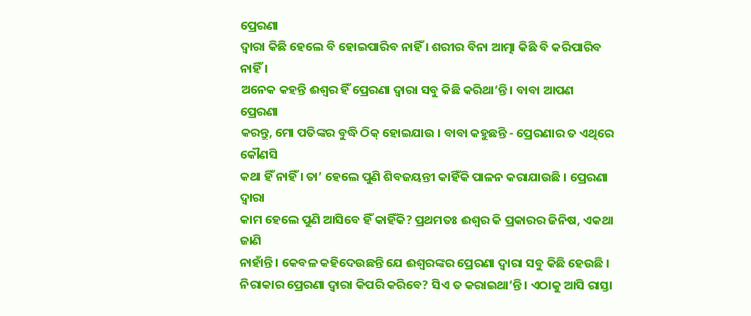ପ୍ରେରଣା
ଦ୍ୱାରା କିଛି ହେଲେ ବି ହୋଇପାରିବ ନାହିଁ । ଶରୀର ବିନା ଆତ୍ମା କିଛି ବି କରିପାରିବ ନାହିଁ ।
ଅନେକ କହନ୍ତି ଈଶ୍ୱର ହିଁ ପ୍ରେରଣା ଦ୍ୱାରା ସବୁ କିଛି କରିଥା’ନ୍ତି । ବାବା ଆପଣ ପ୍ରେରଣା
କରନ୍ତୁ, ମୋ ପତିଙ୍କର ବୁଦ୍ଧି ଠିକ୍ ହୋଇଯାଉ । ବାବା କହୁଛନ୍ତି - ପ୍ରେରଣାର ତ ଏଥିରେ କୌଣସି
କଥା ହିଁ ନାହିଁ । ତା’ ହେଲେ ପୁଣି ଶିବଜୟନ୍ତୀ କାହିଁକି ପାଳନ କରାଯାଉଛି । ପ୍ରେରଣା ଦ୍ୱାରା
କାମ ହେଲେ ପୁଣି ଆସିବେ ହିଁ କାହିଁକି? ପ୍ରଥମତଃ ଈଶ୍ୱର କି ପ୍ରକାରର ଜିନିଷ, ଏକଥା ଜାଣି
ନାହାଁନ୍ତି । କେବଳ କହିଦେଉଛନ୍ତି ଯେ ଈଶ୍ୱରଙ୍କର ପ୍ରେରଣା ଦ୍ୱାରା ସବୁ କିଛି ହେଉଛି ।
ନିରାକାର ପ୍ରେରଣା ଦ୍ୱାରା କିପରି କରିବେ? ସିଏ ତ କରାଇଥା’ନ୍ତି । ଏଠାକୁ ଆସି ରାସ୍ତା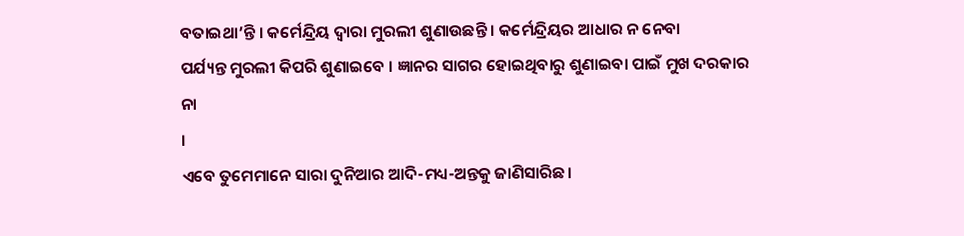ବତାଇଥା’ନ୍ତି । କର୍ମେନ୍ଦ୍ରିୟ ଦ୍ୱାରା ମୁରଲୀ ଶୁଣାଉଛନ୍ତି । କର୍ମେନ୍ଦ୍ରିୟର ଆଧାର ନ ନେବା
ପର୍ଯ୍ୟନ୍ତ ମୁରଲୀ କିପରି ଶୁଣାଇବେ । ଜ୍ଞାନର ସାଗର ହୋଇଥିବାରୁ ଶୁଣାଇବା ପାଇଁ ମୁଖ ଦରକାର ନା
।
ଏବେ ତୁମେମାନେ ସାରା ଦୁନିଆର ଆଦି-ମଧ୍ୟ-ଅନ୍ତକୁ ଜାଣିସାରିଛ ।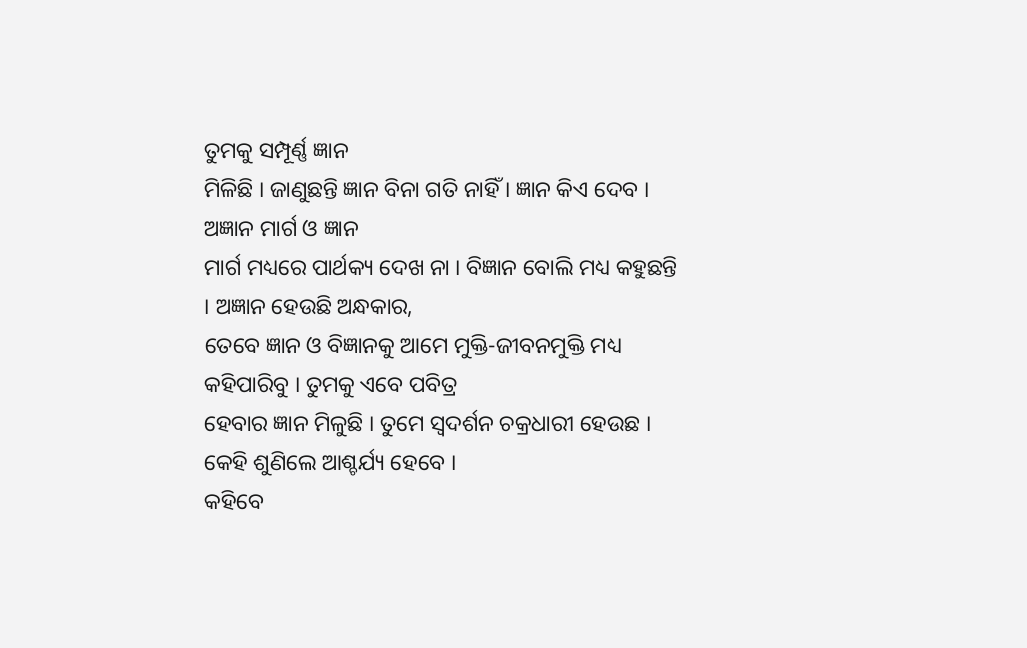ତୁମକୁ ସମ୍ପୂର୍ଣ୍ଣ ଜ୍ଞାନ
ମିଳିଛି । ଜାଣୁଛନ୍ତି ଜ୍ଞାନ ବିନା ଗତି ନାହିଁ । ଜ୍ଞାନ କିଏ ଦେବ । ଅଜ୍ଞାନ ମାର୍ଗ ଓ ଜ୍ଞାନ
ମାର୍ଗ ମଧ୍ୟରେ ପାର୍ଥକ୍ୟ ଦେଖ ନା । ବିଜ୍ଞାନ ବୋଲି ମଧ୍ୟ କହୁଛନ୍ତି । ଅଜ୍ଞାନ ହେଉଛି ଅନ୍ଧକାର,
ତେବେ ଜ୍ଞାନ ଓ ବିଜ୍ଞାନକୁ ଆମେ ମୁକ୍ତି-ଜୀବନମୁକ୍ତି ମଧ୍ୟ କହିପାରିବୁ । ତୁମକୁ ଏବେ ପବିତ୍ର
ହେବାର ଜ୍ଞାନ ମିଳୁଛି । ତୁମେ ସ୍ୱଦର୍ଶନ ଚକ୍ରଧାରୀ ହେଉଛ । କେହି ଶୁଣିଲେ ଆଶ୍ଚର୍ଯ୍ୟ ହେବେ ।
କହିବେ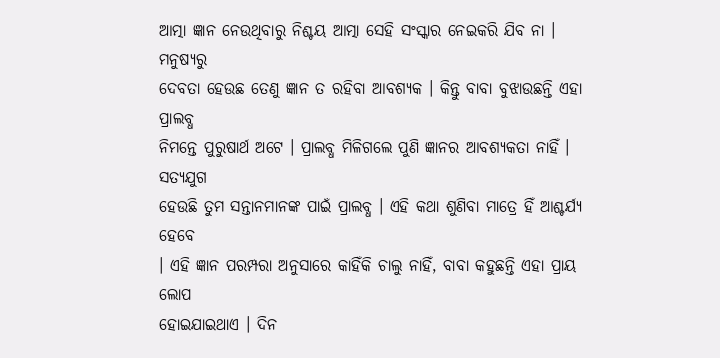ଆତ୍ମା ଜ୍ଞାନ ନେଉଥିବାରୁ ନିଶ୍ଚୟ ଆତ୍ମା ସେହି ସଂସ୍କାର ନେଇକରି ଯିବ ନା । ମନୁଷ୍ୟରୁ
ଦେବତା ହେଉଛ ତେଣୁ ଜ୍ଞାନ ତ ରହିବା ଆବଶ୍ୟକ । କିନ୍ତୁ ବାବା ବୁଝାଉଛନ୍ତି ଏହା ପ୍ରାଲବ୍ଧ
ନିମନ୍ତେ ପୁରୁଷାର୍ଥ ଅଟେ । ପ୍ରାଲବ୍ଧ ମିଳିଗଲେ ପୁଣି ଜ୍ଞାନର ଆବଶ୍ୟକତା ନାହିଁ । ସତ୍ୟଯୁଗ
ହେଉଛି ତୁମ ସନ୍ତାନମାନଙ୍କ ପାଇଁ ପ୍ରାଲବ୍ଧ । ଏହି କଥା ଶୁଣିବା ମାତ୍ରେ ହିଁ ଆଶ୍ଚର୍ଯ୍ୟ ହେବେ
। ଏହି ଜ୍ଞାନ ପରମ୍ପରା ଅନୁସାରେ କାହିଁକି ଚାଲୁ ନାହିଁ, ବାବା କହୁଛନ୍ତି ଏହା ପ୍ରାୟ ଲୋପ
ହୋଇଯାଇଥାଏ । ଦିନ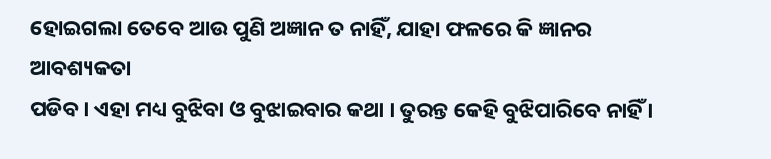ହୋଇଗଲା ତେବେ ଆଉ ପୁଣି ଅଜ୍ଞାନ ତ ନାହିଁ, ଯାହା ଫଳରେ କି ଜ୍ଞାନର ଆବଶ୍ୟକତା
ପଡିବ । ଏହା ମଧ୍ୟ ବୁଝିବା ଓ ବୁଝାଇବାର କଥା । ତୁରନ୍ତ କେହି ବୁଝିପାରିବେ ନାହିଁ ।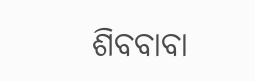ଶିବବାବା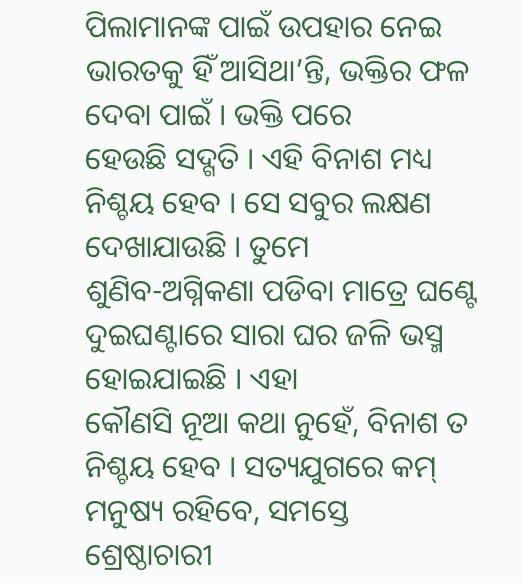ପିଲାମାନଙ୍କ ପାଇଁ ଉପହାର ନେଇ ଭାରତକୁ ହିଁ ଆସିଥା’ନ୍ତି, ଭକ୍ତିର ଫଳ ଦେବା ପାଇଁ । ଭକ୍ତି ପରେ
ହେଉଛି ସଦ୍ଗତି । ଏହି ବିନାଶ ମଧ୍ୟ ନିଶ୍ଚୟ ହେବ । ସେ ସବୁର ଲକ୍ଷଣ ଦେଖାଯାଉଛି । ତୁମେ
ଶୁଣିବ-ଅଗ୍ନିକଣା ପଡିବା ମାତ୍ରେ ଘଣ୍ଟେ ଦୁଇଘଣ୍ଟାରେ ସାରା ଘର ଜଳି ଭସ୍ମ ହୋଇଯାଇଛି । ଏହା
କୌଣସି ନୂଆ କଥା ନୁହେଁ, ବିନାଶ ତ ନିଶ୍ଚୟ ହେବ । ସତ୍ୟଯୁଗରେ କମ୍ ମନୁଷ୍ୟ ରହିବେ, ସମସ୍ତେ
ଶ୍ରେଷ୍ଠାଚାରୀ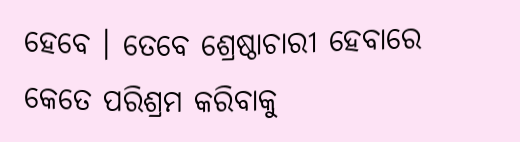ହେବେ । ତେବେ ଶ୍ରେଷ୍ଠାଚାରୀ ହେବାରେ କେତେ ପରିଶ୍ରମ କରିବାକୁ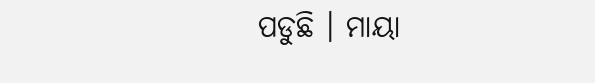ପଡୁଛି । ମାୟା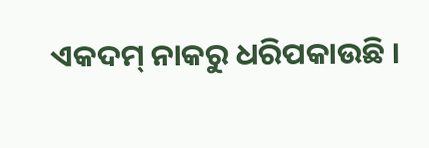ଏକଦମ୍ ନାକରୁ ଧରିପକାଉଛି ।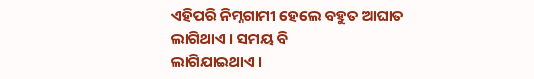ଏହିପରି ନିମ୍ନଗାମୀ ହେଲେ ବହୁତ ଆଘାତ ଲାଗିଥାଏ । ସମୟ ବି
ଲାଗିଯାଇଥାଏ ।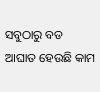ସବୁଠାରୁ ବଡ ଆଘାତ ହେଉଛି କାମ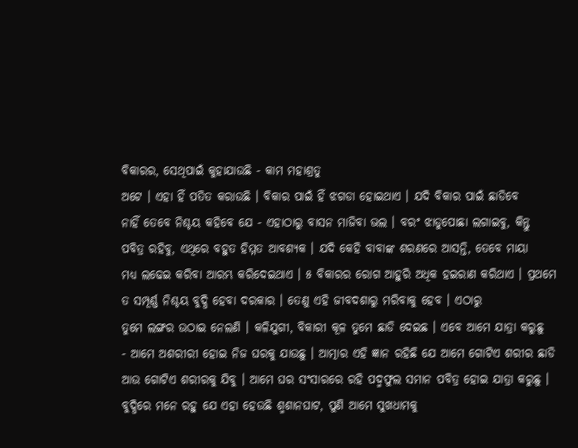ବିକାରର, ସେଥିପାଇଁ କୁହାଯାଉଛି - କାମ ମହାଶ୍ରତୁ
ଅଟେ । ଏହା ହିଁ ପତିତ କରାଉଛି । ବିକାର ପାଇଁ ହିଁ ଝଗଡା ହୋଇଥାଏ । ଯଦି ବିକାର ପାଇଁ ଛାଡିବେ
ନାହିଁ ତେବେ ନିଶ୍ଚୟ କହିବେ ଯେ - ଏହାଠାରୁ ବାସନ ମାଜିବା ଭଲ । ବରଂ ଝାଡୁପୋଛା ଲଗାଇବୁ, କିନ୍ତୁ
ପବିତ୍ର ରହିବୁ, ଏଥିରେ ବହୁତ ହିମ୍ମତ ଆବଶ୍ୟକ । ଯଦି କେହି ବାବାଙ୍କ ଶରଣରେ ଆସନ୍ତି, ତେବେ ମାୟା
ମଧ୍ୟ ଲଢେଇ କରିବା ଆରମ୍ଭ କରିଦେଇଥାଏ । ୫ ବିକାରର ରୋଗ ଆହୁରି ଅଧିକ ହଇରାଣ କରିଥାଏ । ପ୍ରଥମେ
ତ ସମ୍ପୂର୍ଣ୍ଣ ନିଶ୍ଚୟ ବୁଦ୍ଧି ହେବା ଦରକାର । ତେଣୁ ଏହି ଜୀବଦଶାରୁ ମରିବାକୁ ହେବ । ଏଠାରୁ
ତୁମେ ଲଙ୍ଗର ଉଠାଇ ନେଲଣି । କଳିଯୁଗୀ, ବିକାରୀ କୂଳ ତୁମେ ଛାଡି ଦେଇଛ । ଏବେ ଆମେ ଯାତ୍ରା କରୁଛୁ
- ଆମେ ଅଶରୀରୀ ହୋଇ ନିଜ ଘରକୁ ଯାଉଛୁ । ଆତ୍ମାର ଏହି ଜ୍ଞାନ ରହିଛି ଯେ ଆମେ ଗୋଟିଏ ଶରୀର ଛାଡି
ଆଉ ଗୋଟିଏ ଶରୀରକୁ ଯିବୁ । ଆମେ ଘର ସଂସାରରେ ରହି ପଦ୍ମଫୁଲ ସମାନ ପବିତ୍ର ହୋଇ ଯାତ୍ରା କରୁଛୁ ।
ବୁଦ୍ଧିରେ ମନେ ରହୁ ଯେ ଏହା ହେଉଛି ଶ୍ମଶାନଘାଟ, ପୁଣି ଆମେ ସୁଖଧାମକୁ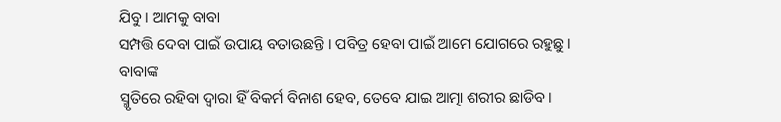ଯିବୁ । ଆମକୁ ବାବା
ସମ୍ପତ୍ତି ଦେବା ପାଇଁ ଉପାୟ ବତାଉଛନ୍ତି । ପବିତ୍ର ହେବା ପାଇଁ ଆମେ ଯୋଗରେ ରହୁଛୁ । ବାବାଙ୍କ
ସ୍ମୃତିରେ ରହିବା ଦ୍ୱାରା ହିଁ ବିକର୍ମ ବିନାଶ ହେବ, ତେବେ ଯାଇ ଆତ୍ମା ଶରୀର ଛାଡିବ ।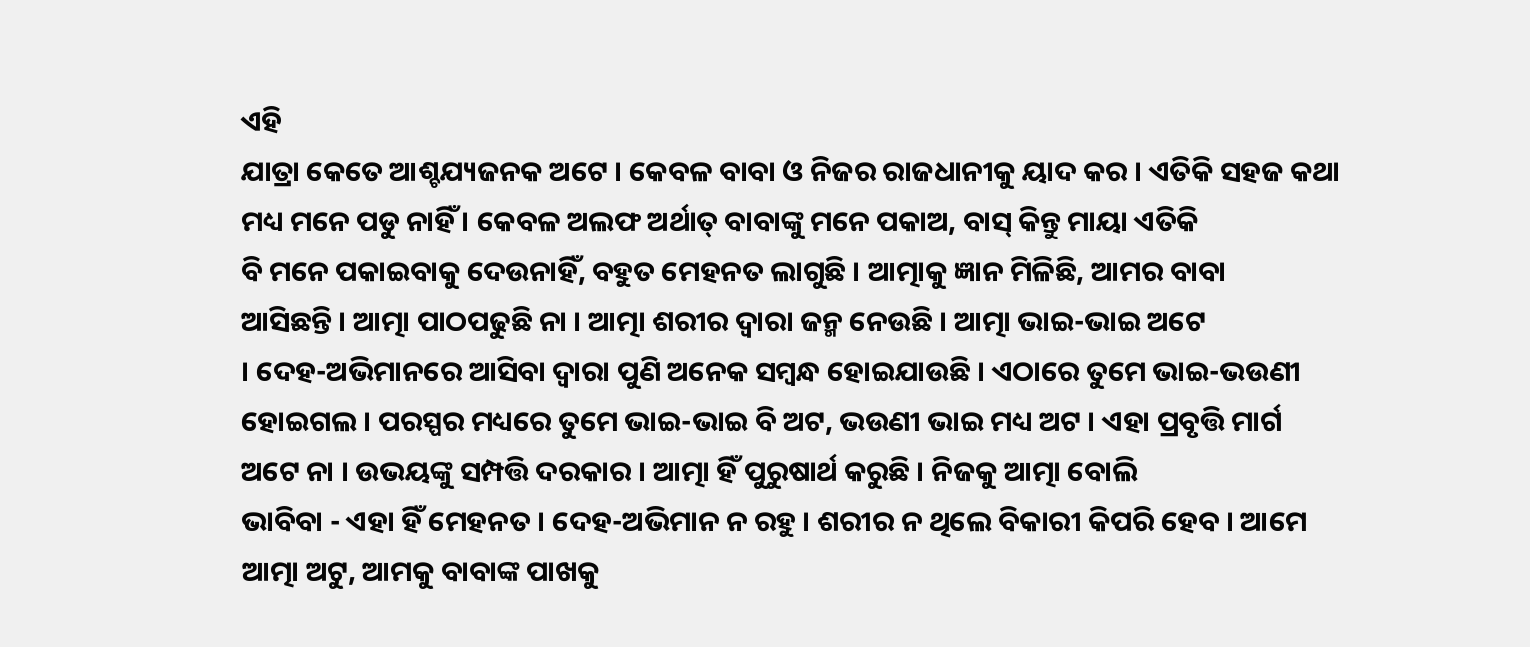ଏହି
ଯାତ୍ରା କେତେ ଆଶ୍ଚଯ୍ୟଜନକ ଅଟେ । କେବଳ ବାବା ଓ ନିଜର ରାଜଧାନୀକୁ ୟାଦ କର । ଏତିକି ସହଜ କଥା
ମଧ୍ୟ ମନେ ପଡୁ ନାହିଁ । କେବଳ ଅଲଫ ଅର୍ଥାତ୍ ବାବାଙ୍କୁ ମନେ ପକାଅ, ବାସ୍ କିନ୍ତୁ ମାୟା ଏତିକି
ବି ମନେ ପକାଇବାକୁ ଦେଉନାହିଁ, ବହୁତ ମେହନତ ଲାଗୁଛି । ଆତ୍ମାକୁ ଜ୍ଞାନ ମିଳିଛି, ଆମର ବାବା
ଆସିଛନ୍ତି । ଆତ୍ମା ପାଠପଢୁଛି ନା । ଆତ୍ମା ଶରୀର ଦ୍ୱାରା ଜନ୍ମ ନେଉଛି । ଆତ୍ମା ଭାଇ-ଭାଇ ଅଟେ
। ଦେହ-ଅଭିମାନରେ ଆସିବା ଦ୍ୱାରା ପୁଣି ଅନେକ ସମ୍ବନ୍ଧ ହୋଇଯାଉଛି । ଏଠାରେ ତୁମେ ଭାଇ-ଭଉଣୀ
ହୋଇଗଲ । ପରସ୍ପର ମଧ୍ୟରେ ତୁମେ ଭାଇ-ଭାଇ ବି ଅଟ, ଭଉଣୀ ଭାଇ ମଧ୍ୟ ଅଟ । ଏହା ପ୍ରବୃତ୍ତି ମାର୍ଗ
ଅଟେ ନା । ଉଭୟଙ୍କୁ ସମ୍ପତ୍ତି ଦରକାର । ଆତ୍ମା ହିଁ ପୁରୁଷାର୍ଥ କରୁଛି । ନିଜକୁ ଆତ୍ମା ବୋଲି
ଭାବିବା - ଏହା ହିଁ ମେହନତ । ଦେହ-ଅଭିମାନ ନ ରହୁ । ଶରୀର ନ ଥିଲେ ବିକାରୀ କିପରି ହେବ । ଆମେ
ଆତ୍ମା ଅଟୁ, ଆମକୁ ବାବାଙ୍କ ପାଖକୁ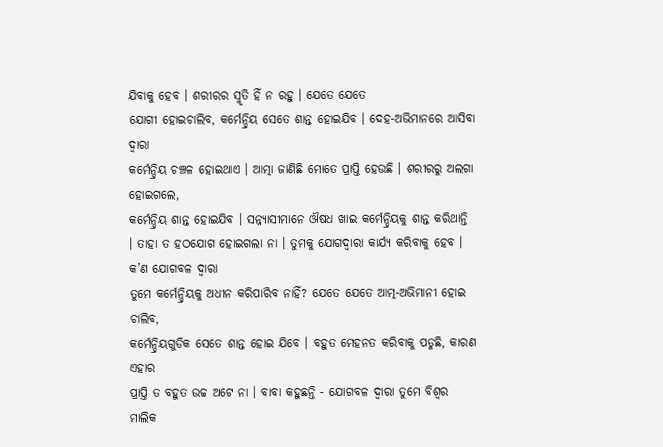ଯିବାକୁ ହେବ । ଶରୀରର ସ୍ମୃତି ହିଁ ନ ରହୁ । ଯେତେ ଯେତେ
ଯୋଗୀ ହୋଇଚାଲିବ, କର୍ମେନ୍ଦ୍ରିୟ ସେତେ ଶାନ୍ତ ହୋଇଯିବ । ଦେହ-ଅଭିମାନରେ ଆସିବା ଦ୍ୱାରା
କର୍ମେନ୍ଦ୍ରିୟ ଚଞ୍ଚଳ ହୋଇଥାଏ । ଆତ୍ମା ଜାଣିଛି ମୋତେ ପ୍ରାପ୍ତି ହେଉଛି । ଶରୀରରୁ ଅଲଗା ହୋଇଗଲେ,
କର୍ମେନ୍ଦ୍ରିୟ ଶାନ୍ତ ହୋଇଯିବ । ସନ୍ନ୍ୟାସୀମାନେ ଔଷଧ ଖାଇ କର୍ମେନ୍ଦ୍ରିୟକୁ ଶାନ୍ତ କରିଥାନ୍ତି
। ତାହା ତ ହଠଯୋଗ ହୋଇଗଲା ନା । ତୁମକୁ ଯୋଗଦ୍ୱାରା କାର୍ଯ୍ୟ କରିବାକୁ ହେବ । କ’ଣ ଯୋଗବଳ ଦ୍ୱାରା
ତୁମେ କର୍ମେନ୍ଦ୍ରିୟକୁ ଅଧୀନ କରିପାରିବ ନାହିଁ? ଯେତେ ଯେତେ ଆତ୍ମ-ଅଭିମାନୀ ହୋଇ ଚାଲିବ,
କର୍ମେନ୍ଦ୍ରିୟଗୁଡିକ ସେତେ ଶାନ୍ତ ହୋଇ ଯିବେ । ବହୁତ ମେହନତ କରିବାକୁ ପଡୁଛି, କାରଣ ଏହାର
ପ୍ରାପ୍ତି ତ ବହୁତ ଉଚ୍ଚ ଅଟେ ନା । ବାବା କହୁଛନ୍ତି - ଯୋଗବଳ ଦ୍ୱାରା ତୁମେ ବିଶ୍ୱର ମାଲିକ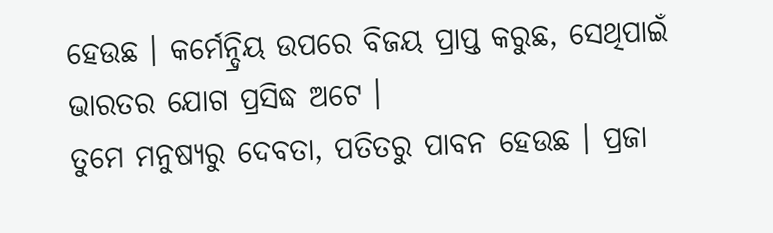ହେଉଛ । କର୍ମେନ୍ଦ୍ରିୟ ଉପରେ ବିଜୟ ପ୍ରାପ୍ତ କରୁଛ, ସେଥିପାଇଁ ଭାରତର ଯୋଗ ପ୍ରସିଦ୍ଧ ଅଟେ ।
ତୁମେ ମନୁଷ୍ୟରୁ ଦେବତା, ପତିତରୁ ପାବନ ହେଉଛ । ପ୍ରଜା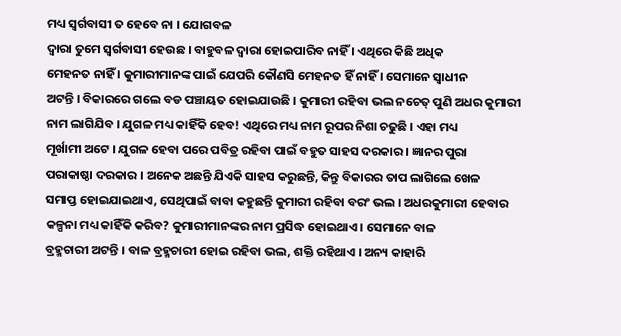ମଧ୍ୟ ସ୍ୱର୍ଗବାସୀ ତ ହେବେ ନା । ଯୋଗବଳ
ଦ୍ୱାରା ତୁମେ ସ୍ୱର୍ଗବାସୀ ହେଉଛ । ବାହୁବଳ ଦ୍ୱାରା ହୋଇପାରିବ ନାହିଁ । ଏଥିରେ କିଛି ଅଧିକ
ମେହନତ ନାହିଁ । କୁମାରୀମାନଙ୍କ ପାଇଁ ଯେପରି କୌଣସି ମେହନତ ହିଁ ନାହିଁ । ସେମାନେ ସ୍ୱାଧୀନ
ଅଟନ୍ତି । ବିକାରରେ ଗଲେ ବଡ ପଞ୍ଚାୟତ ହୋଇଯାଉଛି । କୁମାରୀ ରହିବା ଭଲ ନଚେତ୍ ପୁଣି ଅଧର କୁମାରୀ
ନାମ ଲାଗିଯିବ । ଯୁଗଳ ମଧ୍ୟ କାହିଁକି ହେବ! ଏଥିରେ ମଧ୍ୟ ନାମ ରୂପର ନିଶା ଚଢୁଛି । ଏହା ମଧ୍ୟ
ମୂର୍ଖାମୀ ଅଟେ । ଯୁଗଳ ହେବା ପରେ ପବିତ୍ର ରହିବା ପାଇଁ ବହୁତ ସାହସ ଦରକାର । ଜ୍ଞାନର ପୁରା
ପରାକାଷ୍ଠା ଦରକାର । ଅନେକ ଅଛନ୍ତି ଯିଏକି ସାହସ କରୁଛନ୍ତି, କିନ୍ତୁ ବିକାରର ତାପ ଲାଗିଲେ ଖେଳ
ସମାପ୍ତ ହୋଇଯାଇଥାଏ, ସେଥିପାଇଁ ବାବା କହୁଛନ୍ତି କୁମାରୀ ରହିବା ବରଂ ଭଲ । ଅଧରକୁମାରୀ ହେବାର
କଳ୍ପନା ମଧ୍ୟ କାହିଁକି କରିବ? କୁମାରୀମାନଙ୍କର ନାମ ପ୍ରସିଦ୍ଧ ହୋଇଥାଏ । ସେମାନେ ବାଳ
ବ୍ରହ୍ମଚାରୀ ଅଟନ୍ତି । ବାଳ ବ୍ରହ୍ମଚାରୀ ହୋଇ ରହିବା ଭଲ, ଶକ୍ତି ରହିଥାଏ । ଅନ୍ୟ କାହାରି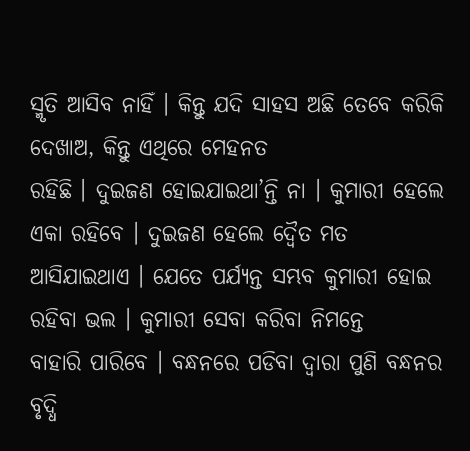ସ୍ମୃତି ଆସିବ ନାହିଁ । କିନ୍ତୁ ଯଦି ସାହସ ଅଛି ତେବେ କରିକି ଦେଖାଅ, କିନ୍ତୁ ଏଥିରେ ମେହନତ
ରହିଛି । ଦୁଇଜଣ ହୋଇଯାଇଥା’ନ୍ତି ନା । କୁମାରୀ ହେଲେ ଏକା ରହିବେ । ଦୁଇଜଣ ହେଲେ ଦ୍ୱୈତ ମତ
ଆସିଯାଇଥାଏ । ଯେତେ ପର୍ଯ୍ୟନ୍ତ ସମ୍ଭବ କୁମାରୀ ହୋଇ ରହିବା ଭଲ । କୁମାରୀ ସେବା କରିବା ନିମନ୍ତେ
ବାହାରି ପାରିବେ । ବନ୍ଧନରେ ପଡିବା ଦ୍ୱାରା ପୁଣି ବନ୍ଧନର ବୃଦ୍ଧି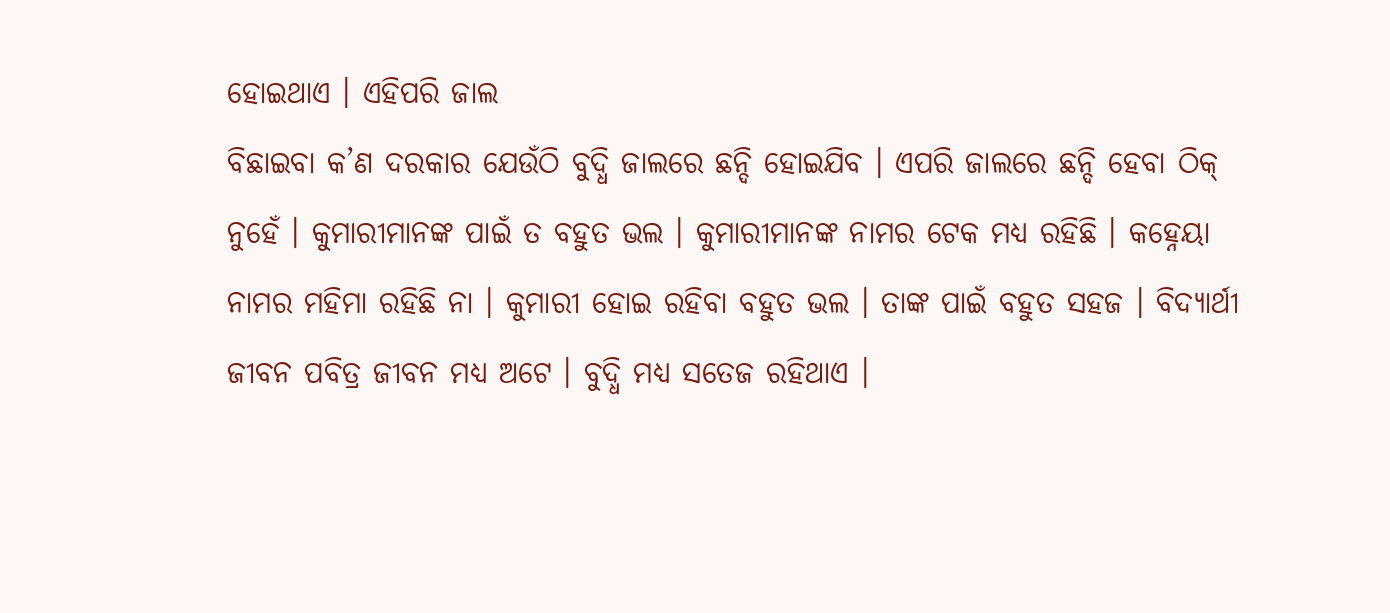ହୋଇଥାଏ । ଏହିପରି ଜାଲ
ବିଛାଇବା କ’ଣ ଦରକାର ଯେଉଁଠି ବୁଦ୍ଧି ଜାଲରେ ଛନ୍ଦି ହୋଇଯିବ । ଏପରି ଜାଲରେ ଛନ୍ଦି ହେବା ଠିକ୍
ନୁହେଁ । କୁମାରୀମାନଙ୍କ ପାଇଁ ତ ବହୁତ ଭଲ । କୁମାରୀମାନଙ୍କ ନାମର ଟେକ ମଧ୍ୟ ରହିଛି । କହ୍ନେୟା
ନାମର ମହିମା ରହିଛି ନା । କୁମାରୀ ହୋଇ ରହିବା ବହୁତ ଭଲ । ତାଙ୍କ ପାଇଁ ବହୁତ ସହଜ । ବିଦ୍ୟାର୍ଥୀ
ଜୀବନ ପବିତ୍ର ଜୀବନ ମଧ୍ୟ ଅଟେ । ବୁଦ୍ଧି ମଧ୍ୟ ସତେଜ ରହିଥାଏ ।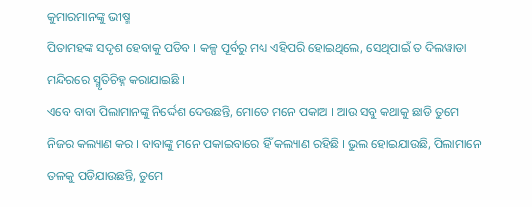କୁମାରମାନଙ୍କୁ ଭୀଷ୍ମ
ପିତାମହଙ୍କ ସଦୃଶ ହେବାକୁ ପଡିବ । କଳ୍ପ ପୂର୍ବରୁ ମଧ୍ୟ ଏହିପରି ହୋଇଥିଲେ, ସେଥିପାଇଁ ତ ଦିଲୱାଡା
ମନ୍ଦିରରେ ସ୍ମୃତିଚିହ୍ନ କରାଯାଇଛି ।
ଏବେ ବାବା ପିଲାମାନଙ୍କୁ ନିର୍ଦ୍ଦେଶ ଦେଉଛନ୍ତି, ମୋତେ ମନେ ପକାଅ । ଆଉ ସବୁ କଥାକୁ ଛାଡି ତୁମେ
ନିଜର କଲ୍ୟାଣ କର । ବାବାଙ୍କୁ ମନେ ପକାଇବାରେ ହିଁ କଲ୍ୟାଣ ରହିଛି । ଭୁଲ ହୋଇଯାଉଛି, ପିଲାମାନେ
ତଳକୁ ପଡିଯାଉଛନ୍ତି, ତୁମେ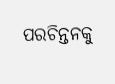ପରଚିନ୍ତନକୁ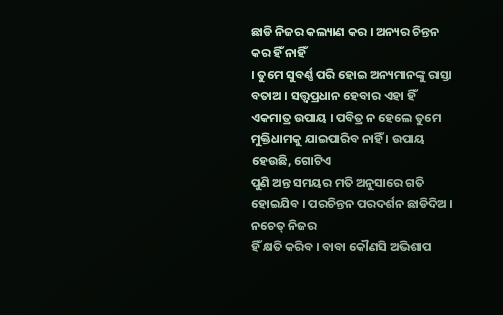ଛାଡି ନିଜର କଲ୍ୟାଣ କର । ଅନ୍ୟର ଚିନ୍ତନ କର ହିଁ ନାହିଁ
। ତୁମେ ସୁବର୍ଣ୍ଣ ପରି ହୋଇ ଅନ୍ୟମାନଙ୍କୁ ରାସ୍ତା ବତାଅ । ସତ୍ତ୍ୱପ୍ରଧାନ ହେବାର ଏହା ହିଁ
ଏକମାତ୍ର ଉପାୟ । ପବିତ୍ର ନ ହେଲେ ତୁମେ ମୁକ୍ତିଧାମକୁ ଯାଇପାରିବ ନାହିଁ । ଉପାୟ ହେଉଛି, ଗୋଟିଏ
ପୁଣି ଅନ୍ତ ସମୟର ମତି ଅନୁସାରେ ଗତି ହୋଇଯିବ । ପରଚିନ୍ତନ ପରଦର୍ଶନ ଛାଡିଦିଅ । ନଚେତ୍ ନିଜର
ହିଁ କ୍ଷତି କରିବ । ବାବା କୌଣସି ଅଭିଶାପ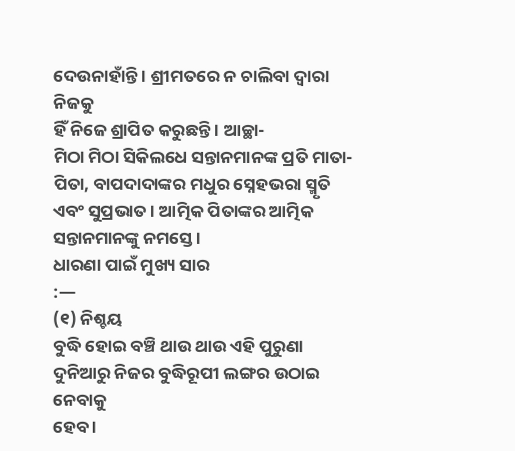ଦେଉନାହାଁନ୍ତି । ଶ୍ରୀମତରେ ନ ଚାଲିବା ଦ୍ୱାରା ନିଜକୁ
ହିଁ ନିଜେ ଶ୍ରାପିତ କରୁଛନ୍ତି । ଆଚ୍ଛା-
ମିଠା ମିଠା ସିକିଲଧେ ସନ୍ତାନମାନଙ୍କ ପ୍ରତି ମାତା-ପିତା, ବାପଦାଦାଙ୍କର ମଧୁର ସ୍ନେହଭରା ସ୍ମୃତି
ଏବଂ ସୁପ୍ରଭାତ । ଆତ୍ମିକ ପିତାଙ୍କର ଆତ୍ମିକ ସନ୍ତାନମାନଙ୍କୁ ନମସ୍ତେ ।
ଧାରଣା ପାଇଁ ମୁଖ୍ୟ ସାର
:—
(୧) ନିଶ୍ଚୟ
ବୁଦ୍ଧି ହୋଇ ବଞ୍ଚି ଥାଉ ଥାଉ ଏହି ପୁରୁଣା ଦୁନିଆରୁ ନିଜର ବୁଦ୍ଧିରୂପୀ ଲଙ୍ଗର ଉଠାଇ ନେବାକୁ
ହେବ ।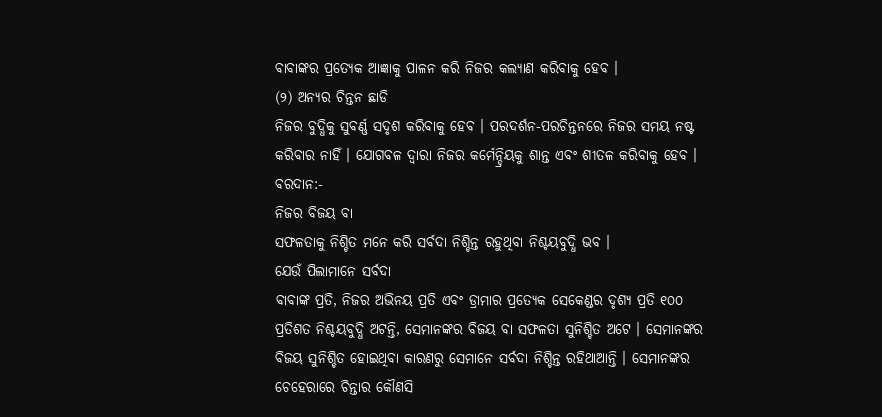ବାବାଙ୍କର ପ୍ରତ୍ୟେକ ଆଜ୍ଞାକୁ ପାଳନ କରି ନିଜର କଲ୍ୟାଣ କରିବାକୁ ହେବ ।
(୨) ଅନ୍ୟର ଚିନ୍ତନ ଛାଡି
ନିଜର ବୁଦ୍ଧିକୁ ସୁବର୍ଣ୍ଣ ସଦୃଶ କରିବାକୁ ହେବ । ପରଦର୍ଶନ-ପରଚିନ୍ତନରେ ନିଜର ସମୟ ନଷ୍ଟ
କରିବାର ନାହିଁ । ଯୋଗବଳ ଦ୍ୱାରା ନିଜର କର୍ମେନ୍ଦ୍ରିୟକୁ ଶାନ୍ତ ଏବଂ ଶୀତଳ କରିବାକୁ ହେବ ।
ବରଦାନ:-
ନିଜର ବିଜୟ ବା
ସଫଳତାକୁ ନିଶ୍ଚିତ ମନେ କରି ସର୍ବଦା ନିଶ୍ଚିନ୍ତ ରହୁଥିବା ନିଶ୍ଚୟବୁଦ୍ଧି ଭବ ।
ଯେଉଁ ପିଲାମାନେ ସର୍ବଦା
ବାବାଙ୍କ ପ୍ରତି, ନିଜର ଅଭିନୟ ପ୍ରତି ଏବଂ ଡ୍ରାମାର ପ୍ରତ୍ୟେକ ସେକେଣ୍ଡର ଦୃଶ୍ୟ ପ୍ରତି ୧୦୦
ପ୍ରତିଶତ ନିଶ୍ଚୟବୁଦ୍ଧି ଅଟନ୍ତି, ସେମାନଙ୍କର ବିଜୟ ବା ସଫଳତା ସୁନିଶ୍ଚିତ ଅଟେ । ସେମାନଙ୍କର
ବିଜୟ ସୁନିଶ୍ଚିତ ହୋଇଥିବା କାରଣରୁ ସେମାନେ ସର୍ବଦା ନିଶ୍ଚିନ୍ତ ରହିଥାଆନ୍ତି । ସେମାନଙ୍କର
ଚେହେରାରେ ଚିନ୍ତାର କୌଣସି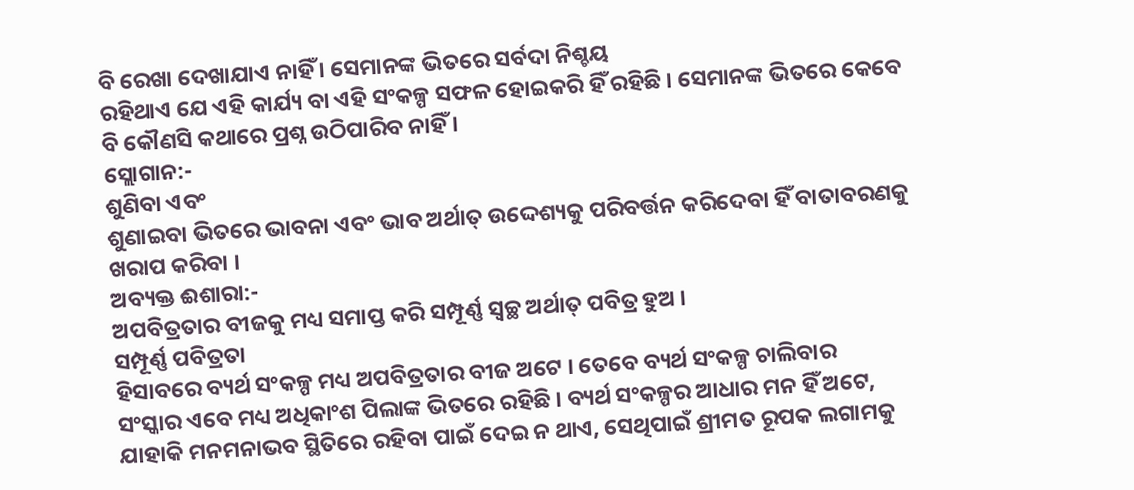ବି ରେଖା ଦେଖାଯାଏ ନାହିଁ । ସେମାନଙ୍କ ଭିତରେ ସର୍ବଦା ନିଶ୍ଚୟ
ରହିଥାଏ ଯେ ଏହି କାର୍ଯ୍ୟ ବା ଏହି ସଂକଳ୍ପ ସଫଳ ହୋଇକରି ହିଁ ରହିଛି । ସେମାନଙ୍କ ଭିତରେ କେବେ
ବି କୌଣସି କଥାରେ ପ୍ରଶ୍ନ ଉଠିପାରିବ ନାହିଁ ।
ସ୍ଲୋଗାନ:-
ଶୁଣିବା ଏବଂ
ଶୁଣାଇବା ଭିତରେ ଭାବନା ଏବଂ ଭାବ ଅର୍ଥାତ୍ ଉଦ୍ଦେଶ୍ୟକୁ ପରିବର୍ତ୍ତନ କରିଦେବା ହିଁ ବାତାବରଣକୁ
ଖରାପ କରିବା ।
ଅବ୍ୟକ୍ତ ଈଶାରା:-
ଅପବିତ୍ରତାର ବୀଜକୁ ମଧ୍ୟ ସମାପ୍ତ କରି ସମ୍ପୂର୍ଣ୍ଣ ସ୍ୱଚ୍ଛ ଅର୍ଥାତ୍ ପବିତ୍ର ହୁଅ ।
ସମ୍ପୂର୍ଣ୍ଣ ପବିତ୍ରତା
ହିସାବରେ ବ୍ୟର୍ଥ ସଂକଳ୍ପ ମଧ୍ୟ ଅପବିତ୍ରତାର ବୀଜ ଅଟେ । ତେବେ ବ୍ୟର୍ଥ ସଂକଳ୍ପ ଚାଲିବାର
ସଂସ୍କାର ଏବେ ମଧ୍ୟ ଅଧିକାଂଶ ପିଲାଙ୍କ ଭିତରେ ରହିଛି । ବ୍ୟର୍ଥ ସଂକଳ୍ପର ଆଧାର ମନ ହିଁ ଅଟେ,
ଯାହାକି ମନମନାଭବ ସ୍ଥିତିରେ ରହିବା ପାଇଁ ଦେଇ ନ ଥାଏ, ସେଥିପାଇଁ ଶ୍ରୀମତ ରୂପକ ଲଗାମକୁ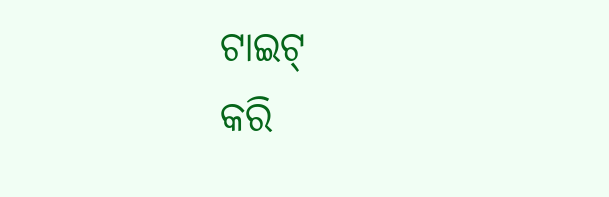ଟାଇଟ୍
କରି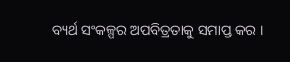ବ୍ୟର୍ଥ ସଂକଳ୍ପର ଅପବିତ୍ରତାକୁ ସମାପ୍ତ କର ।